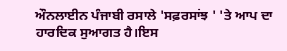ਔਨਲਾਈਨ ਪੰਜਾਬੀ ਰਸਾਲੇ 'ਸਫ਼ਰਸਾਂਝ ' 'ਤੇ ਆਪ ਦਾ ਹਾਰਦਿਕ ਸੁਆਗਤ ਹੈ।ਇਸ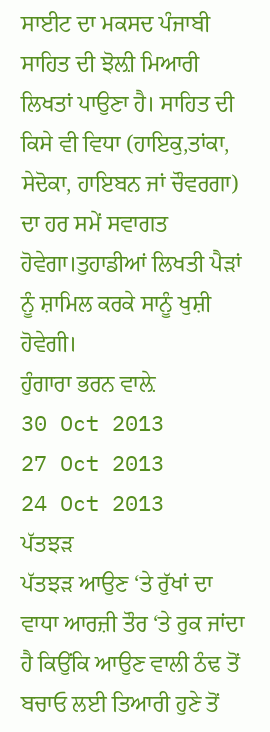ਸਾਈਟ ਦਾ ਮਕਸਦ ਪੰਜਾਬੀ ਸਾਹਿਤ ਦੀ ਝੋਲ਼ੀ ਮਿਆਰੀ ਲਿਖਤਾਂ ਪਾਉਣਾ ਹੈ। ਸਾਹਿਤ ਦੀ ਕਿਸੇ ਵੀ ਵਿਧਾ (ਹਾਇਕੁ,ਤਾਂਕਾ, ਸੇਦੋਕਾ, ਹਾਇਬਨ ਜਾਂ ਚੌਵਰਗਾ) ਦਾ ਹਰ ਸਮੇਂ ਸਵਾਗਤ ਹੋਵੇਗਾ।ਤੁਹਾਡੀਆਂ ਲਿਖਤੀ ਪੈੜਾਂ ਨੂੰ ਸ਼ਾਮਿਲ ਕਰਕੇ ਸਾਨੂੰ ਖੁਸ਼ੀ ਹੋਵੇਗੀ।
ਹੁੰਗਾਰਾ ਭਰਨ ਵਾਲ਼ੇ
30 Oct 2013
27 Oct 2013
24 Oct 2013
ਪੱਤਝੜ
ਪੱਤਝੜ ਆਉਣ ‘ਤੇ ਰੁੱਖਾਂ ਦਾ ਵਾਧਾ ਆਰਜ਼ੀ ਤੌਰ ‘ਤੇ ਰੁਕ ਜਾਂਦਾ ਹੈ ਕਿਉਂਕਿ ਆਉਣ ਵਾਲੀ ਠੰਢ ਤੋਂ ਬਚਾਓ ਲਈ ਤਿਆਰੀ ਹੁਣੇ ਤੋਂ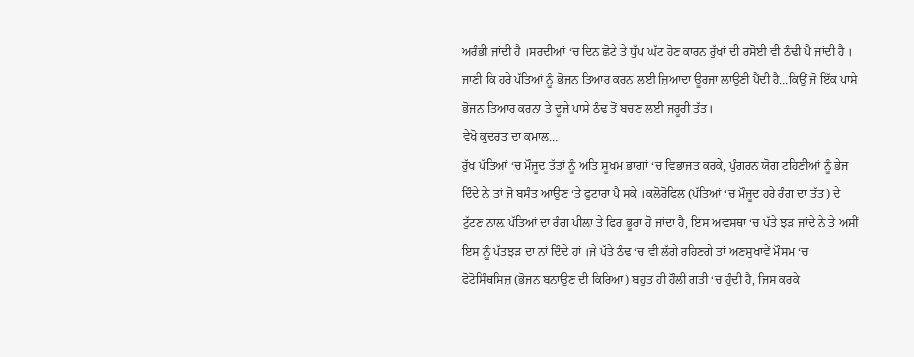ਅਰੰਭੀ ਜਾਂਦੀ ਹੈ ।ਸਰਦੀਆਂ ‘ਚ ਦਿਨ ਛੋਟੇ ਤੇ ਧੁੱਪ ਘੱਟ ਹੋਣ ਕਾਰਨ ਰੁੱਖਾਂ ਦੀ ਰਸੋਈ ਵੀ ਠੰਢੀ ਪੈ ਜਾਂਦੀ ਹੈ । ਜਾਣੀ ਕਿ ਹਰੇ ਪੱਤਿਆਂ ਨੂੰ ਭੋਜਨ ਤਿਆਰ ਕਰਨ ਲਈ ਜ਼ਿਆਦਾ ਊਰਜਾ ਲਾਉਣੀ ਪੈਂਦੀ ਹੈ…ਕਿਉਂ ਜੋ ਇੱਕ ਪਾਸੇ ਭੋਜਨ ਤਿਆਰ ਕਰਨਾ ਤੇ ਦੂਜੇ ਪਾਸੇ ਠੰਢ ਤੋਂ ਬਚਣ ਲਈ ਜਰੂਰੀ ਤੱਤ।
ਵੇਖੋ ਕੁਦਰਤ ਦਾ ਕਮਾਲ…
ਰੁੱਖ ਪੱਤਿਆਂ ‘ਚ ਮੌਜੂਦ ਤੱਤਾਂ ਨੂੰ ਅਤਿ ਸੂਖਮ ਭਾਗਾਂ ‘ਚ ਵਿਭਾਜਤ ਕਰਕੇ, ਪੁੰਗਰਨ ਯੋਗ ਟਹਿਣੀਆਂ ਨੂੰ ਭੇਜ ਦਿੰਦੇ ਨੇ ਤਾਂ ਜੋ ਬਸੰਤ ਆਉਣ ‘ਤੇ ਫੁਟਾਰਾ ਪੈ ਸਕੇ ।ਕਲੋਰੋਫਿਲ (ਪੱਤਿਆਂ ‘ਚ ਮੌਜੂਦ ਹਰੇ ਰੰਗ ਦਾ ਤੱਤ) ਦੇ ਟੁੱਟਣ ਨਾਲ਼ ਪੱਤਿਆਂ ਦਾ ਰੰਗ ਪੀਲ਼ਾ ਤੇ ਫਿਰ ਭੂਰਾ ਹੋ ਜਾਂਦਾ ਹੈ, ਇਸ ਅਵਸਥਾ ‘ਚ ਪੱਤੇ ਝੜ ਜਾਂਦੇ ਨੇ ਤੇ ਅਸੀਂ
ਇਸ ਨੂੰ ਪੱਤਝੜ ਦਾ ਨਾਂ ਦਿੰਦੇ ਹਾਂ ।ਜੇ ਪੱਤੇ ਠੰਢ ‘ਚ ਵੀ ਲੱਗੇ ਰਹਿਣਗੇ ਤਾਂ ਅਣਸੁਖਾਵੇਂ ਮੌਸਮ ‘ਚ ਫੋਟੋਸਿੰਥਸਿਜ਼ (ਭੋਜਨ ਬਨਾਉਣ ਦੀ ਕਿਰਿਆ) ਬਹੁਤ ਹੀ ਹੌਲੀ ਗਤੀ ‘ਚ ਹੁੰਦੀ ਹੈ, ਜਿਸ ਕਰਕੇ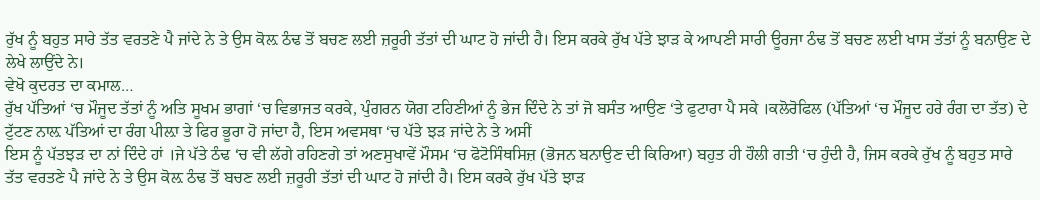ਰੁੱਖ ਨੂੰ ਬਹੁਤ ਸਾਰੇ ਤੱਤ ਵਰਤਣੇ ਪੈ ਜਾਂਦੇ ਨੇ ਤੇ ਉਸ ਕੋਲ਼ ਠੰਢ ਤੋਂ ਬਚਣ ਲਈ ਜ਼ਰੂਰੀ ਤੱਤਾਂ ਦੀ ਘਾਟ ਹੋ ਜਾਂਦੀ ਹੈ। ਇਸ ਕਰਕੇ ਰੁੱਖ ਪੱਤੇ ਝਾੜ ਕੇ ਆਪਣੀ ਸਾਰੀ ਊਰਜਾ ਠੰਢ ਤੋਂ ਬਚਣ ਲਈ ਖਾਸ ਤੱਤਾਂ ਨੂੰ ਬਨਾਉਣ ਦੇ ਲੇਖੇ ਲਾਉਂਦੇ ਨੇ।
ਵੇਖੋ ਕੁਦਰਤ ਦਾ ਕਮਾਲ…
ਰੁੱਖ ਪੱਤਿਆਂ ‘ਚ ਮੌਜੂਦ ਤੱਤਾਂ ਨੂੰ ਅਤਿ ਸੂਖਮ ਭਾਗਾਂ ‘ਚ ਵਿਭਾਜਤ ਕਰਕੇ, ਪੁੰਗਰਨ ਯੋਗ ਟਹਿਣੀਆਂ ਨੂੰ ਭੇਜ ਦਿੰਦੇ ਨੇ ਤਾਂ ਜੋ ਬਸੰਤ ਆਉਣ ‘ਤੇ ਫੁਟਾਰਾ ਪੈ ਸਕੇ ।ਕਲੋਰੋਫਿਲ (ਪੱਤਿਆਂ ‘ਚ ਮੌਜੂਦ ਹਰੇ ਰੰਗ ਦਾ ਤੱਤ) ਦੇ ਟੁੱਟਣ ਨਾਲ਼ ਪੱਤਿਆਂ ਦਾ ਰੰਗ ਪੀਲ਼ਾ ਤੇ ਫਿਰ ਭੂਰਾ ਹੋ ਜਾਂਦਾ ਹੈ, ਇਸ ਅਵਸਥਾ ‘ਚ ਪੱਤੇ ਝੜ ਜਾਂਦੇ ਨੇ ਤੇ ਅਸੀਂ
ਇਸ ਨੂੰ ਪੱਤਝੜ ਦਾ ਨਾਂ ਦਿੰਦੇ ਹਾਂ ।ਜੇ ਪੱਤੇ ਠੰਢ ‘ਚ ਵੀ ਲੱਗੇ ਰਹਿਣਗੇ ਤਾਂ ਅਣਸੁਖਾਵੇਂ ਮੌਸਮ ‘ਚ ਫੋਟੋਸਿੰਥਸਿਜ਼ (ਭੋਜਨ ਬਨਾਉਣ ਦੀ ਕਿਰਿਆ) ਬਹੁਤ ਹੀ ਹੌਲੀ ਗਤੀ ‘ਚ ਹੁੰਦੀ ਹੈ, ਜਿਸ ਕਰਕੇ ਰੁੱਖ ਨੂੰ ਬਹੁਤ ਸਾਰੇ ਤੱਤ ਵਰਤਣੇ ਪੈ ਜਾਂਦੇ ਨੇ ਤੇ ਉਸ ਕੋਲ਼ ਠੰਢ ਤੋਂ ਬਚਣ ਲਈ ਜ਼ਰੂਰੀ ਤੱਤਾਂ ਦੀ ਘਾਟ ਹੋ ਜਾਂਦੀ ਹੈ। ਇਸ ਕਰਕੇ ਰੁੱਖ ਪੱਤੇ ਝਾੜ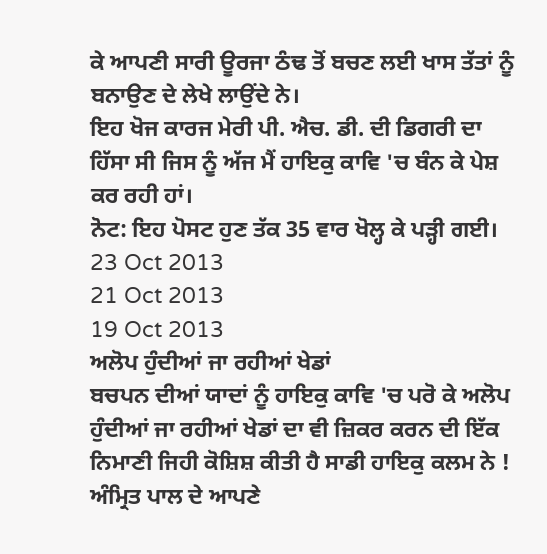ਕੇ ਆਪਣੀ ਸਾਰੀ ਊਰਜਾ ਠੰਢ ਤੋਂ ਬਚਣ ਲਈ ਖਾਸ ਤੱਤਾਂ ਨੂੰ ਬਨਾਉਣ ਦੇ ਲੇਖੇ ਲਾਉਂਦੇ ਨੇ।
ਇਹ ਖੋਜ ਕਾਰਜ ਮੇਰੀ ਪੀ. ਐਚ. ਡੀ. ਦੀ ਡਿਗਰੀ ਦਾ ਹਿੱਸਾ ਸੀ ਜਿਸ ਨੂੰ ਅੱਜ ਮੈਂ ਹਾਇਕੁ ਕਾਵਿ 'ਚ ਬੰਨ ਕੇ ਪੇਸ਼ ਕਰ ਰਹੀ ਹਾਂ।
ਨੋਟ: ਇਹ ਪੋਸਟ ਹੁਣ ਤੱਕ 35 ਵਾਰ ਖੋਲ੍ਹ ਕੇ ਪੜ੍ਹੀ ਗਈ।
23 Oct 2013
21 Oct 2013
19 Oct 2013
ਅਲੋਪ ਹੁੰਦੀਆਂ ਜਾ ਰਹੀਆਂ ਖੇਡਾਂ
ਬਚਪਨ ਦੀਆਂ ਯਾਦਾਂ ਨੂੰ ਹਾਇਕੁ ਕਾਵਿ 'ਚ ਪਰੋ ਕੇ ਅਲੋਪ ਹੁੰਦੀਆਂ ਜਾ ਰਹੀਆਂ ਖੇਡਾਂ ਦਾ ਵੀ ਜ਼ਿਕਰ ਕਰਨ ਦੀ ਇੱਕ ਨਿਮਾਣੀ ਜਿਹੀ ਕੋਸ਼ਿਸ਼ ਕੀਤੀ ਹੈ ਸਾਡੀ ਹਾਇਕੁ ਕਲਮ ਨੇ ! ਅੰਮ੍ਰਿਤ ਪਾਲ ਦੇ ਆਪਣੇ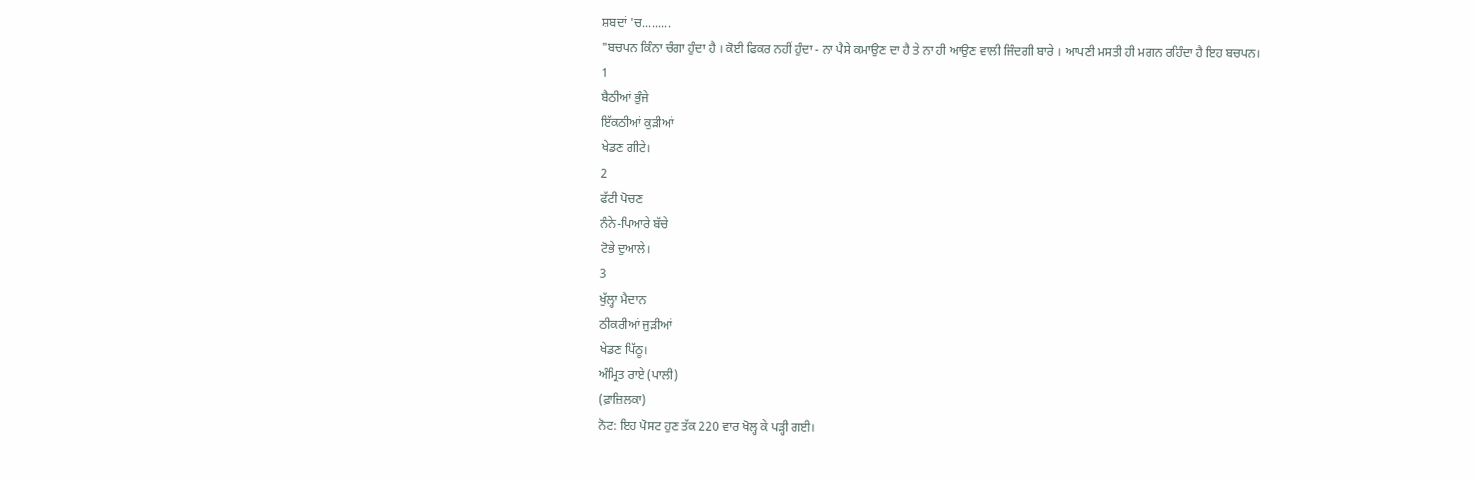ਸ਼ਬਦਾਂ 'ਚ.........
"ਬਚਪਨ ਕਿੰਨਾ ਚੰਗਾ ਹੁੰਦਾ ਹੈ । ਕੋਈ ਫਿਕਰ ਨਹੀਂ ਹੁੰਦਾ - ਨਾ ਪੈਸੇ ਕਮਾਉਣ ਦਾ ਹੈ ਤੇ ਨਾ ਹੀ ਆਉਣ ਵਾਲੀ ਜਿੰਦਗੀ ਬਾਰੇ । ਆਪਣੀ ਮਸਤੀ ਹੀ ਮਗਨ ਰਹਿੰਦਾ ਹੈ ਇਹ ਬਚਪਨ।
1
ਬੈਠੀਆਂ ਭੁੰਜੇ
ਇੱਕਠੀਆਂ ਕੁੜੀਆਂ
ਖੇਡਣ ਗੀਟੇ।
2
ਫੱਟੀ ਪੋਚਣ
ਨੰਨੇ-ਪਿਆਰੇ ਬੱਚੇ
ਟੋਭੇ ਦੁਆਲੇ।
3
ਖੁੱਲ੍ਹਾ ਮੈਦਾਨ
ਠੀਕਰੀਆਂ ਜੁੜੀਆਂ
ਖੇਡਣ ਪਿੱਠੂ।
ਅੰਮ੍ਰਿਤ ਰਾਏ (ਪਾਲੀ)
(ਫ਼ਾਜ਼ਿਲਕਾ)
ਨੋਟ: ਇਹ ਪੋਸਟ ਹੁਣ ਤੱਕ 220 ਵਾਰ ਖੋਲ੍ਹ ਕੇ ਪੜ੍ਹੀ ਗਈ।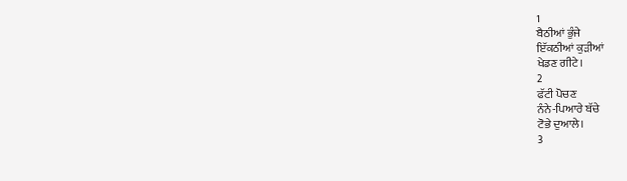1
ਬੈਠੀਆਂ ਭੁੰਜੇ
ਇੱਕਠੀਆਂ ਕੁੜੀਆਂ
ਖੇਡਣ ਗੀਟੇ।
2
ਫੱਟੀ ਪੋਚਣ
ਨੰਨੇ-ਪਿਆਰੇ ਬੱਚੇ
ਟੋਭੇ ਦੁਆਲੇ।
3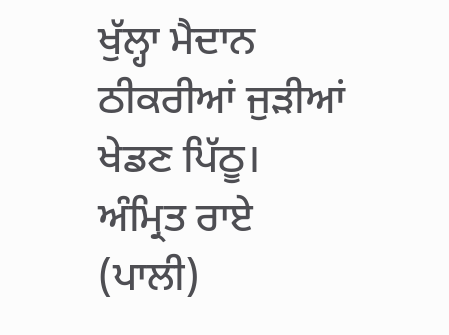ਖੁੱਲ੍ਹਾ ਮੈਦਾਨ
ਠੀਕਰੀਆਂ ਜੁੜੀਆਂ
ਖੇਡਣ ਪਿੱਠੂ।
ਅੰਮ੍ਰਿਤ ਰਾਏ (ਪਾਲੀ)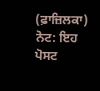(ਫ਼ਾਜ਼ਿਲਕਾ)
ਨੋਟ: ਇਹ ਪੋਸਟ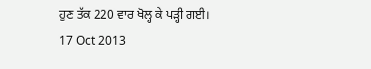ਹੁਣ ਤੱਕ 220 ਵਾਰ ਖੋਲ੍ਹ ਕੇ ਪੜ੍ਹੀ ਗਈ।
17 Oct 2013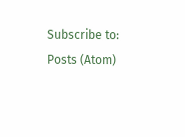Subscribe to:
Posts (Atom)